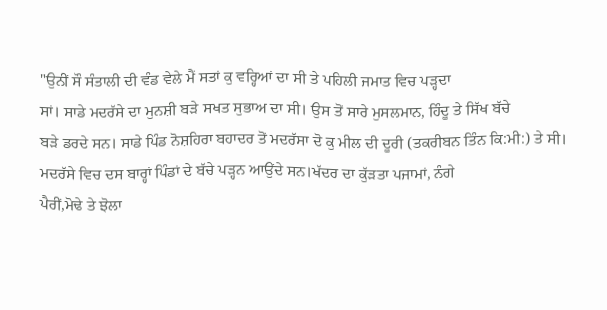"ਉਨੀਂ ਸੌ ਸੰਤਾਲੀ ਦੀ ਵੰਡ ਵੇਲੇ ਮੈਂ ਸਤਾਂ ਕੁ ਵਰ੍ਹਿਆਂ ਦਾ ਸੀ ਤੇ ਪਹਿਲੀ ਜਮਾਤ ਵਿਚ ਪੜ੍ਹਦਾ
ਸਾਂ। ਸਾਡੇ ਮਦਰੱਸੇ ਦਾ ਮੁਨਸ਼ੀ ਬੜੇ ਸਖਤ ਸੁਭਾਅ ਦਾ ਸੀ। ਉਸ ਤੋਂ ਸਾਰੇ ਮੁਸਲਮਾਨ, ਹਿੰਦੂ ਤੇ ਸਿੱਖ ਬੱਚੇ
ਬੜੇ ਡਰਦੇ ਸਨ। ਸਾਡੇ ਪਿੰਡ ਨੋਸ਼ਹਿਰਾ ਬਹਾਦਰ ਤੋਂ ਮਦਰੱਸਾ ਦੋ ਕੁ ਮੀਲ ਦੀ ਦੂਰੀ (ਤਕਰੀਬਨ ਤਿੰਨ ਕਿ:ਮੀ:) ਤੇ ਸੀ।
ਮਦਰੱਸੇ ਵਿਚ ਦਸ ਬਾਰ੍ਹਾਂ ਪਿੰਡਾਂ ਦੇ ਬੱਚੇ ਪੜ੍ਹਨ ਆਉਂਦੇ ਸਨ।ਖੱਦਰ ਦਾ ਕੁੱੜਤਾ ਪਜਾਮਾਂ, ਨੰਗੇ
ਪੈਰੀਂ,ਮੋਢੇ ਤੇ ਝੋਲਾ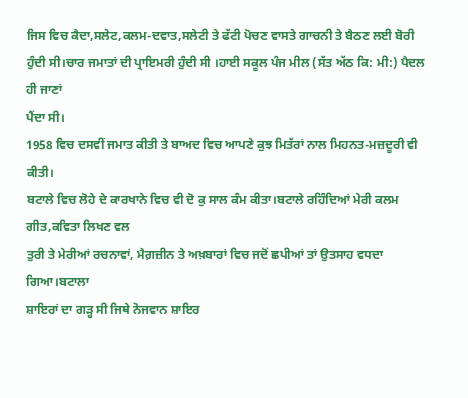ਜਿਸ ਵਿਚ ਕੈਦਾ,ਸਲੇਟ,ਕਲਮ-ਦਵਾਤ,ਸਲੇਟੀ ਤੇ ਫੱਟੀ ਪੋਚਣ ਵਾਸਤੇ ਗਾਚਨੀ ਤੇ ਬੈਠਣ ਲਈ ਬੋਰੀ
ਹੁੰਦੀ ਸੀ।ਚਾਰ ਜਮਾਤਾਂ ਦੀ ਪ੍ਰਾਇਮਰੀ ਹੁੰਦੀ ਸੀ ।ਹਾਈ ਸਕੂਲ ਪੰਜ ਮੀਲ (ਸੱਤ ਅੱਠ ਕਿ: ਮੀ:) ਪੈਦਲ ਹੀ ਜਾਣਾਂ
ਪੈਂਦਾ ਸੀ।
1958 ਵਿਚ ਦਸਵੀਂ ਜਮਾਤ ਕੀਤੀ ਤੇ ਬਾਅਦ ਵਿਚ ਆਪਣੇ ਕੁਝ ਮਿਤੱਰਾਂ ਨਾਲ ਮਿਹਨਤ-ਮਜ਼ਦੂਰੀ ਵੀ ਕੀਤੀ।
ਬਟਾਲੇ ਵਿਚ ਲੋਹੇ ਦੇ ਕਾਰਖਾਨੇ ਵਿਚ ਵੀ ਦੋ ਕੁ ਸਾਲ ਕੰਮ ਕੀਤਾ।ਬਟਾਲੇ ਰਹਿੰਦਿਆਂ ਮੇਰੀ ਕਲਮ ਗੀਤ,ਕਵਿਤਾ ਲਿਖਣ ਵਲ
ਤੁਰੀ ਤੇ ਮੇਰੀਆਂ ਰਚਨਾਵਾਂ, ਮੈਗ਼ਜ਼ੀਨ ਤੇ ਅਖ਼ਬਾਰਾਂ ਵਿਚ ਜਦੋਂ ਛਪੀਆਂ ਤਾਂ ਉਤਸਾਹ ਵਧਦਾ ਗਿਆ।ਬਟਾਲਾ
ਸ਼ਾਇਰਾਂ ਦਾ ਗੜ੍ਹ ਸੀ ਜਿਥੇ ਨੋਜਵਾਨ ਸ਼ਾਇਰ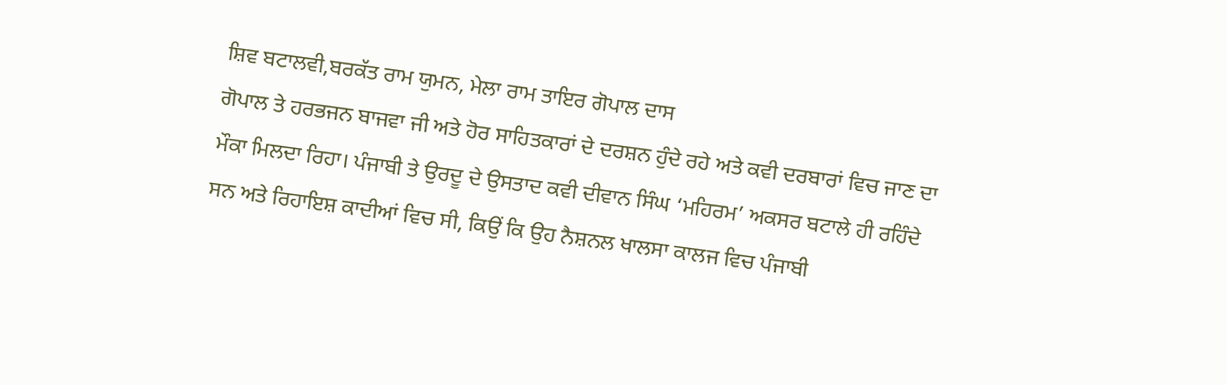ਸ਼ਿਵ ਬਟਾਲਵੀ,ਬਰਕੱਤ ਰਾਮ ਯੁਮਨ, ਮੇਲਾ ਰਾਮ ਤਾਇਰ ਗੋਪਾਲ ਦਾਸ
ਗੋਪਾਲ ਤੇ ਹਰਭਜਨ ਬਾਜਵਾ ਜੀ ਅਤੇ ਹੋਰ ਸਾਹਿਤਕਾਰਾਂ ਦੇ ਦਰਸ਼ਨ ਹੁੰਦੇ ਰਹੇ ਅਤੇ ਕਵੀ ਦਰਬਾਰਾਂ ਵਿਚ ਜਾਣ ਦਾ
ਮੌਕਾ ਮਿਲਦਾ ਰਿਹਾ। ਪੰਜਾਬੀ ਤੇ ਉਰਦੂ ਦੇ ਉਸਤਾਦ ਕਵੀ ਦੀਵਾਨ ਸਿੰਘ ‘ਮਹਿਰਮ’ ਅਕਸਰ ਬਟਾਲੇ ਹੀ ਰਹਿੰਦੇ
ਸਨ ਅਤੇ ਰਿਹਾਇਸ਼ ਕਾਦੀਆਂ ਵਿਚ ਸੀ, ਕਿਉਂ ਕਿ ਉਹ ਨੈਸ਼ਨਲ ਖਾਲਸਾ ਕਾਲਜ ਵਿਚ ਪੰਜਾਬੀ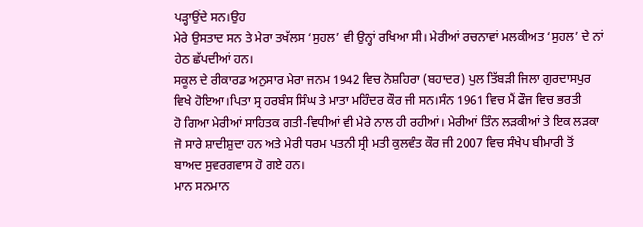ਪੜ੍ਹਾਉਂਦੇ ਸਨ।ਉਹ
ਮੇਰੇ ਉਸਤਾਦ ਸਨ ਤੇ ਮੇਰਾ ਤਖੱਲਸ ‘ਸੁਹਲ’ ਵੀ ਉਨ੍ਹਾਂ ਰਖਿਆ ਸੀ। ਮੇਰੀਆਂ ਰਚਨਾਵਾਂ ਮਲਕੀਅਤ ‘ਸੁਹਲ’ ਦੇ ਨਾਂ
ਹੇਠ ਛੱਪਦੀਆਂ ਹਨ।
ਸਕੂਲ ਦੇ ਰੀਕਾਰਡ ਅਨੁਸਾਰ ਮੇਰਾ ਜਨਮ 1942 ਵਿਚ ਨੋਸ਼ਹਿਰਾ (ਬਹਾਦਰ) ਪੁਲ ਤਿੱਬੜੀ ਜਿਲਾ ਗੁਰਦਾਸਪੁਰ
ਵਿਖੇ ਹੋਇਆ।ਪਿਤਾ ਸ੍ਰ ਹਰਬੰਸ ਸਿੰਘ ਤੇ ਮਾਤਾ ਮਹਿੰਦਰ ਕੌਰ ਜੀ ਸਨ।ਸੰਨ 1961 ਵਿਚ ਮੈਂ ਫੌਜ ਵਿਚ ਭਰਤੀ
ਹੋ ਗਿਆ ਮੇਰੀਆਂ ਸਾਹਿਤਕ ਗਤੀ-ਵਿਧੀਆਂ ਵੀ ਮੇਰੇ ਨਾਲ ਹੀ ਰਹੀਆਂ। ਮੇਰੀਆਂ ਤਿੰਨ ਲੜਕੀਆਂ ਤੇ ਇਕ ਲੜਕਾ
ਜੋ ਸਾਰੇ ਸ਼ਾਦੀਸ਼ੁਦਾ ਹਨ ਅਤੇ ਮੇਰੀ ਧਰਮ ਪਤਨੀ ਸ੍ਰੀ ਮਤੀ ਕੁਲਵੰਤ ਕੌਰ ਜੀ 2007 ਵਿਚ ਸੰਖੇਪ ਬੀਮਾਰੀ ਤੋਂ
ਬਾਅਦ ਸੁਵਰਗਵਾਸ ਹੋ ਗਏ ਹਨ।
ਮਾਨ ਸਨਮਾਨ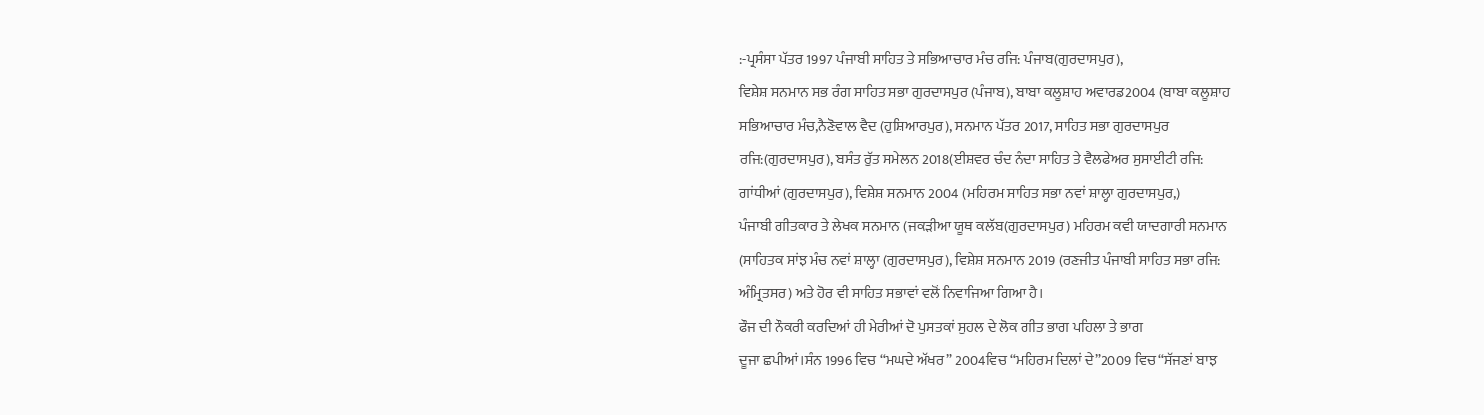:-ਪ੍ਰਸੰਸਾ ਪੱਤਰ 1997 ਪੰਜਾਬੀ ਸਾਹਿਤ ਤੇ ਸਭਿਆਚਾਰ ਮੰਚ ਰਜਿ: ਪੰਜਾਬ(ਗੁਰਦਾਸਪੁਰ),
ਵਿਸ਼ੇਸ਼ ਸਨਮਾਨ ਸਭ ਰੰਗ ਸਾਹਿਤ ਸਭਾ ਗੁਰਦਾਸਪੁਰ (ਪੰਜਾਬ), ਬਾਬਾ ਕਲੂਸ਼ਾਹ ਅਵਾਰਡ2004 (ਬਾਬਾ ਕਲੂਸ਼ਾਹ
ਸਭਿਆਚਾਰ ਮੰਚ,ਨੈਣੋਵਾਲ ਵੈਦ (ਹੁਸ਼ਿਆਰਪੁਰ), ਸਨਮਾਨ ਪੱਤਰ 2017, ਸਾਹਿਤ ਸਭਾ ਗੁਰਦਾਸਪੁਰ
ਰਜਿ:(ਗੁਰਦਾਸਪੁਰ), ਬਸੰਤ ਰੁੱਤ ਸਮੇਲਨ 2018(ਈਸ਼ਵਰ ਚੰਦ ਨੰਦਾ ਸਾਹਿਤ ਤੇ ਵੈਲਫੇਅਰ ਸੁਸਾਈਟੀ ਰਜਿ:
ਗਾਂਧੀਆਂ (ਗੁਰਦਾਸਪੁਰ), ਵਿਸ਼ੇਸ਼ ਸਨਮਾਨ 2004 (ਮਹਿਰਮ ਸਾਹਿਤ ਸਭਾ ਨਵਾਂ ਸ਼ਾਲ੍ਹਾ ਗੁਰਦਾਸਪੁਰ,)
ਪੰਜਾਬੀ ਗੀਤਕਾਰ ਤੇ ਲੇਖਕ ਸਨਮਾਨ (ਜਕੜੀਆ ਯੂਥ ਕਲੱਬ(ਗੁਰਦਾਸਪੁਰ) ਮਹਿਰਮ ਕਵੀ ਯਾਦਗਾਰੀ ਸਨਮਾਨ
(ਸਾਹਿਤਕ ਸਾਂਝ ਮੰਚ ਨਵਾਂ ਸ਼ਾਲ੍ਹਾ (ਗੁਰਦਾਸਪੁਰ), ਵਿਸ਼ੇਸ਼ ਸਨਮਾਨ 2019 (ਰਣਜੀਤ ਪੰਜਾਬੀ ਸਾਹਿਤ ਸਭਾ ਰਜਿ:
ਅੰਮ੍ਰਿਤਸਰ) ਅਤੇ ਹੋਰ ਵੀ ਸਾਹਿਤ ਸਭਾਵਾਂ ਵਲੋਂ ਨਿਵਾਜਿਆ ਗਿਆ ਹੈ।
ਫੌਜ ਦੀ ਨੌਕਰੀ ਕਰਦਿਆਂ ਹੀ ਮੇਰੀਆਂ ਦੋ ਪੁਸਤਕਾਂ ਸੁਹਲ ਦੇ ਲੋਕ ਗੀਤ ਭਾਗ ਪਹਿਲਾ ਤੇ ਭਾਗ
ਦੂਜਾ ਛਪੀਆਂ।ਸੰਨ 1996 ਵਿਚ “ਮਘਦੇ ਅੱਖਰ” 2004ਵਿਚ “ਮਹਿਰਮ ਦਿਲਾਂ ਦੇ”2009 ਵਿਚ“ਸੱਜਣਾਂ ਬਾਝ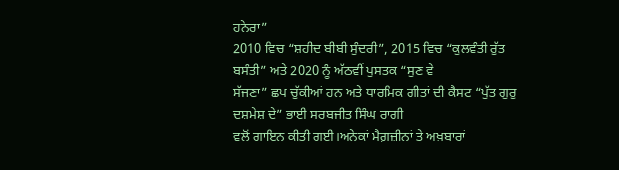ਹਨੇਰਾ”
2010 ਵਿਚ “ਸ਼ਹੀਦ ਬੀਬੀ ਸੁੰਦਰੀ”, 2015 ਵਿਚ “ਕੁਲਵੰਤੀ ਰੁੱਤ ਬਸੰਤੀ” ਅਤੇ 2020 ਨੂੰ ਅੱਠਵੀਂ ਪੁਸਤਕ “ਸੁਣ ਵੇ
ਸੱਜਣਾ” ਛਪ ਚੁੱਕੀਆਂ ਹਨ ਅਤੇ ਧਾਰਮਿਕ ਗੀਤਾਂ ਦੀ ਕੈਸਟ “ਪੁੱਤ ਗੁਰੁ ਦਸ਼ਮੇਸ਼ ਦੇ” ਭਾਈ ਸਰਬਜੀਤ ਸਿੰਘ ਰਾਗੀ
ਵਲੋਂ ਗਾਇਨ ਕੀਤੀ ਗਈ।ਅਨੇਕਾਂ ਮੈਗ਼ਜ਼ੀਨਾਂ ਤੇ ਅਖ਼ਬਾਰਾਂ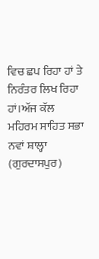ਵਿਚ ਛਪ ਰਿਹਾ ਹਾਂ ਤੇ ਨਿਰੰਤਰ ਲਿਖ ਰਿਹਾ ਹਾਂ।ਅੱਜ ਕੱਲ
ਮਹਿਰਮ ਸਾਹਿਤ ਸਭਾ ਨਵਾਂ ਸ਼ਾਲ੍ਹਾ (ਗੁਰਦਾਸਪੁਰ)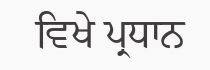ਵਿਖੇ ਪ੍ਰਧਾਨ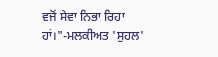ਵਜੋਂ ਸੇਵਾ ਨਿਭਾ ਰਿਹਾ ਹਾਂ।"-ਮਲਕੀਅਤ 'ਸੁਹਲ'